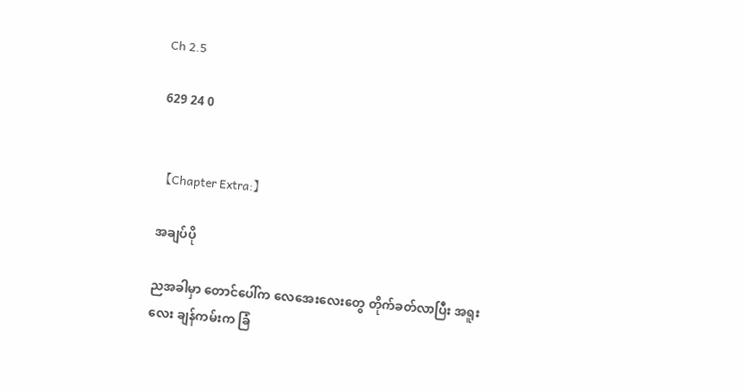Ch 2.5

629 24 0


【Chapter Extra:】

အချပ်ပို

ညအခါမှာ တောင်ပေါ်က လေအေးလေးတွေ တိုက်ခတ်လာပြီး အရူးလေး ချန်ကမ်းက ခြံ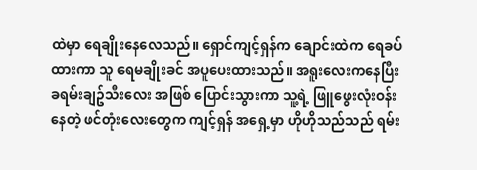ထဲမှာ ရေချိုးနေလေသည်။ ရှောင်ကျင့်ရှန်က ချောင်းထဲက ရေခပ်ထားကာ သူ ‌ရေမချိုးခင် အပူပေးထားသည်။ အရူးလေးကနေပြီး ခရမ်းချဥ်သီးလေး အဖြစ် ပြောင်းသွားကာ သူ့ရဲ့ ဖြူဖွေးလုံးဝန်းနေတဲ့ ဖင်တုံးလေးတွေက ကျင့်ရှန် အ‌ရှေ့မှာ ဟိုဟိုသည်သည် ရမ်း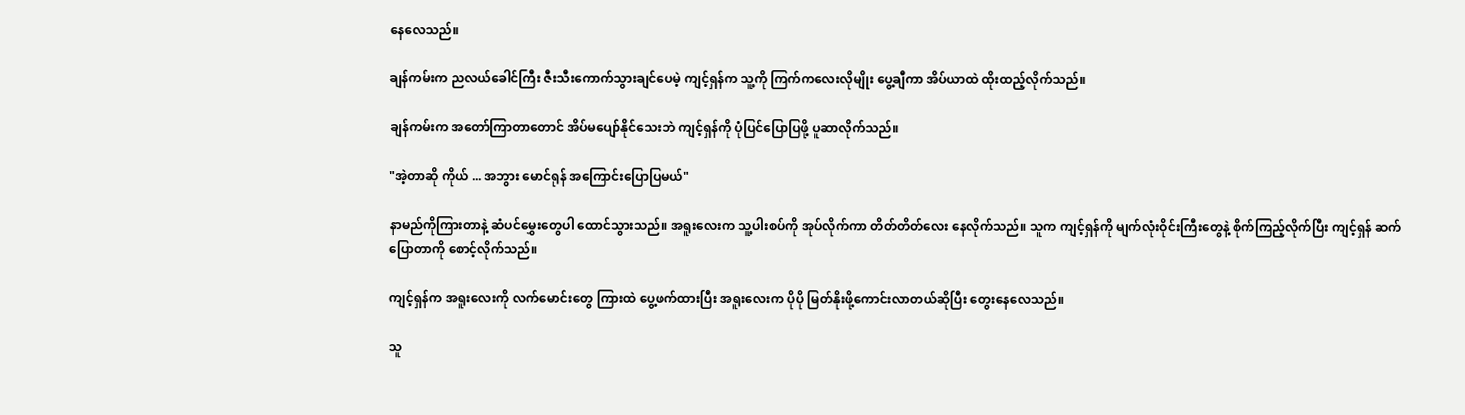နေလေသည်။

ချန်ကမ်းက ညလယ်ခေါင်ကြီး ဇီးသီးကောက်သွားချင်ပေမဲ့ ကျင့်ရှန်က သူ့ကို ကြက်ကလေးလိုမျိုး ပွေ့ချီကာ အိပ်ယာထဲ ထိုးထည့်လိုက်သည်။

ချန်ကမ်းက အတော်ကြာတာတောင် အိပ်မပျော်နိုင်သေးဘဲ ကျင့်ရှန်ကို ပုံပြင်ပြောပြဖို့ ပူဆာလိုက်သည်။

"အဲ့တာဆို ကိုယ် ... အဘွား မောင်ရုန် အကြောင်းပြောပြမယ်"

နာမည်ကိုကြားတာနဲ့ ဆံပင်မွှေးတွေပါ ထောင်သွားသည်။ အရူးလေးက သူ့ပါးစပ်ကို အုပ်လိုက်ကာ တိတ်တိတ်လေး နေလိုက်သည်။ သူက ကျင့်ရှန်ကို မျက်လုံးဝိုင်းကြီးတွေနဲ့ စိုက်ကြည့်လိုက်ပြီး ကျင့်ရှန် ဆက်ပြောတာကို စောင့်လိုက်သည်။

ကျင့်ရှန်က အရူးလေးကို လက်မောင်းတွေ ကြားထဲ ပွေ့ဖက်ထားပြီး အရူးလေးက ပိုပို မြတ်နိုးဖို့ကောင်းလာတယ်ဆိုပြီး တွေးနေလေသည်။

သူ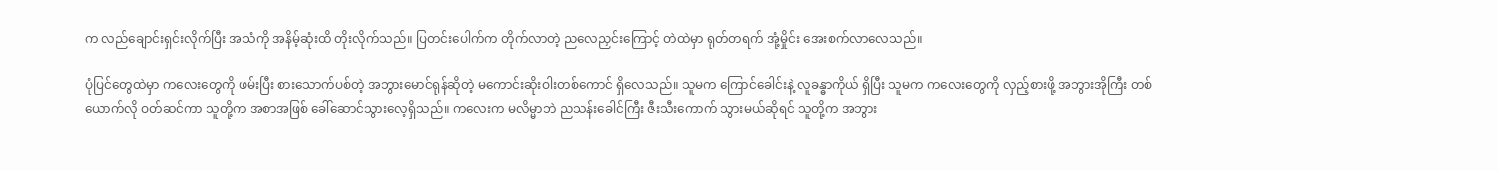က လည်ချောင်းရှင်းလိုက်ပြီး အသံကို အနိမ့်ဆုံးထိ တိုးလိုက်သည်။ ပြတင်းပေါက်က တိုက်လာတဲ့ ညလေညှင်းကြောင့် တဲထဲမှာ ရုတ်တရက် အုံ့မှိုင်း အေးစက်လာလေသည်။

ပုံပြင်တွေထဲမှာ ကလေးတွေကို ဖမ်းပြီး စားသောက်ပစ်တဲ့ အဘွားမောင်ရုန်ဆိုတဲ့ မကောင်းဆိုးဝါးတစ်ကောင် ရှိလေသည်။ သူမက ကြောင်ခေါင်းနဲ့ လူခန္ဓာကိုယ် ရှိပြီး သူမက ကလေးတွေကို လှည့်စားဖို့ အဘွားအိုကြီး တစ်ယောက်လို ဝတ်ဆင်ကာ သူတို့က အစာအဖြစ် ခေါ်ဆောင်သွားလေ့ရှိသည်။ ကလေးက မလိမ္မာဘဲ ညသန်းခေါင်ကြီး ဇီးသီးကောက် သွားမယ်ဆိုရင် သူတို့က အဘွား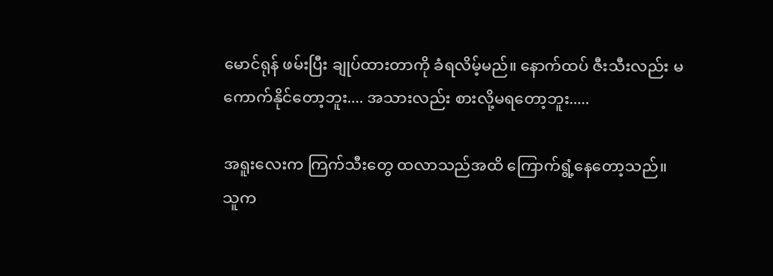မောင်ရုန် ဖမ်းပြီး ချုပ်ထားတာကို ခံရလိမ့်မည်။ နောက်ထပ် ဇီးသီးလည်း မကောက်နိုင်တော့ဘူး.... အသားလည်း စားလို့မရတော့ဘူး.....

အရူးလေးက ကြက်သီးတွေ ထလာသည်အထိ ကြောက်ရွံ့နေတော့သည်။ သူက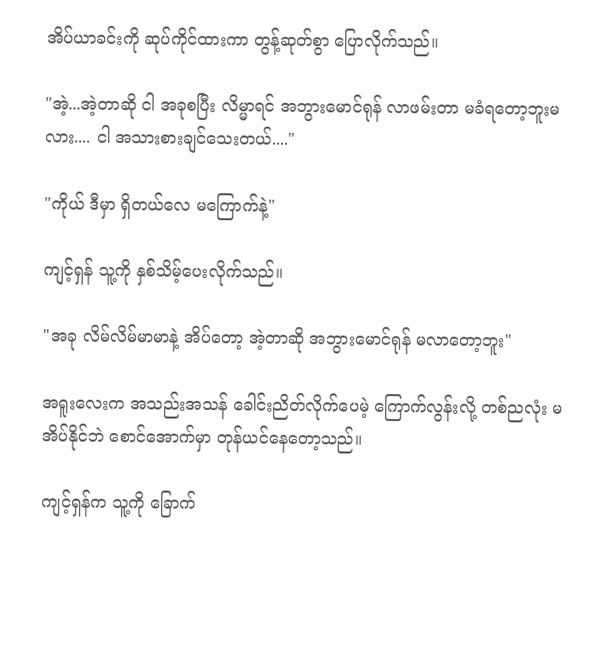အိပ်ယာခင်းကို ဆုပ်ကိုင်ထားကာ တွန့်ဆုတ်စွာ ပြောလိုက်သည်။

"အဲ့...အဲ့တာဆို ငါ အခုစပြီး လိမ္မာရင် အဘွား‌မောင်ရုန် လာဖမ်းတာ မခံရတော့ဘူးမလား.... ငါ အသားစားချင်သေးတယ်...."

"ကိုယ် ဒီမှာ ရှိတယ်လေ မကြောက်နဲ့"

ကျင့်ရှန် သူ့ကို နှစ်သိမ့်ပေးလိုက်သည်။

"အခု လိမ်လိမ်မာမာနဲ့ အိပ်တော့ အဲ့တာဆို အဘွားမောင်ရုန် မလာတော့ဘူး"

အရူးလေးက အသည်းအသန် ခေါင်းညိတ်လိုက်ပေမဲ့ ကြောက်လွန်းလို့ တစ်ညလုံး မအိပ်နိုင်ဘဲ စောင်အောက်မှာ တုန်ယင်နေတော့သည်။

ကျင့်ရှန်က သူ့ကို ခြောက်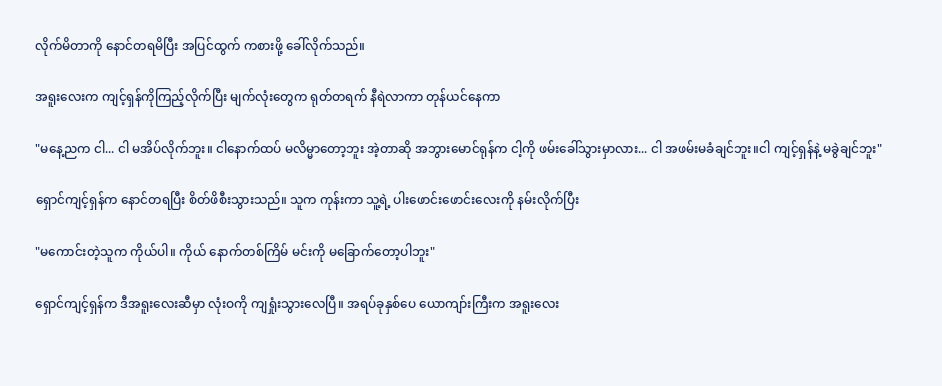လိုက်မိတာကို နောင်တရမိပြီး အပြင်ထွက် ကစားဖို့ ခေါ်လိုက်သည်။

အရူးလေးက ကျင့်ရှန်ကိုကြည့်လိုက်ပြီး မျက်လုံးတွေက ရုတ်တရက် နီရဲလာကာ တုန်ယင်နေကာ

"မနေ့ညက ငါ... ငါ မအိပ်လိုက်ဘူး။ ငါနောက်ထပ် မလိမ္မာတော့ဘူး အဲ့တာဆို အဘွားမောင်ရုန်က ငါ့ကို ဖမ်းခေါ်သွားမှာလား... ငါ အဖမ်းမခံချင်ဘူး။ငါ ကျင့်ရှန်နဲ့ မခွဲချင်ဘူး"

ရှောင်ကျင့်ရှန်က နောင်တရပြီး စိတ်ဖိစီးသွားသည်။ သူက ကုန်းကာ သူ့ရဲ့ ပါးဖောင်းဖောင်းလေးကို နမ်းလိုက်ပြီး

"မကောင်းတဲ့သူက ကိုယ်ပါ။ ကိုယ် နောက်တစ်ကြိမ် မင်းကို မခြောက်တော့ပါဘူး"

ရှောင်ကျင့်ရှန်က ဒီအရူးလေးဆီမှာ လုံးဝကို ကျရှုံးသွားလေပြီ။ အရပ်ခုနှစ်ပေ ယောကျာ်းကြီးက အရူးလေး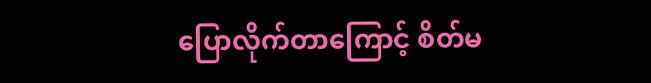ပြောလိုက်တာကြောင့် စိတ်မ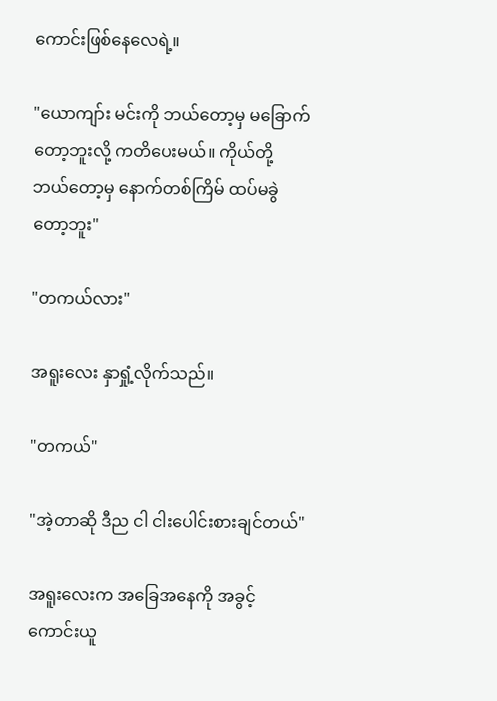ကောင်းဖြစ်နေလေရဲ့။

"ယောကျာ်း မင်းကို ဘယ်တော့မှ မခြောက်တော့ဘူးလို့ ကတိပေးမယ်။ ကိုယ်တို့ ဘယ်တော့မှ နောက်တစ်ကြိမ် ထပ်မခွဲတော့ဘူး"

"တကယ်လား"

အရူးလေး နှာရှုံ့လိုက်သည်။

"တကယ်"

"အဲ့တာဆို ဒီည ငါ ငါးပေါင်းစားချင်တယ်"

အရူးလေးက အခြေအနေကို အခွင့်ကောင်းယူ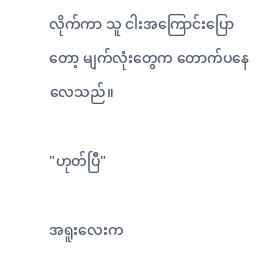လိုက်ကာ သူ ငါးအကြောင်းပြောတော့ မျက်လုံးတွေက တောက်ပနေလေသည်။

"ဟုတ်ပြီ"

အရူးလေးက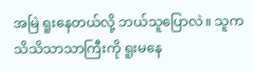အမြဲ ရူးနေတယ်လို့ ဘယ်သူပြောလဲ။ သူက သိသိသာသာကြီးကို ရူးမနေ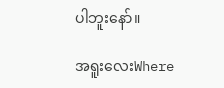ပါဘူးနော်။

အရူးလေးWhere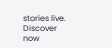stories live. Discover now